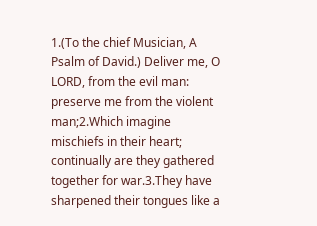1.(To the chief Musician, A Psalm of David.) Deliver me, O LORD, from the evil man: preserve me from the violent man;2.Which imagine mischiefs in their heart; continually are they gathered together for war.3.They have sharpened their tongues like a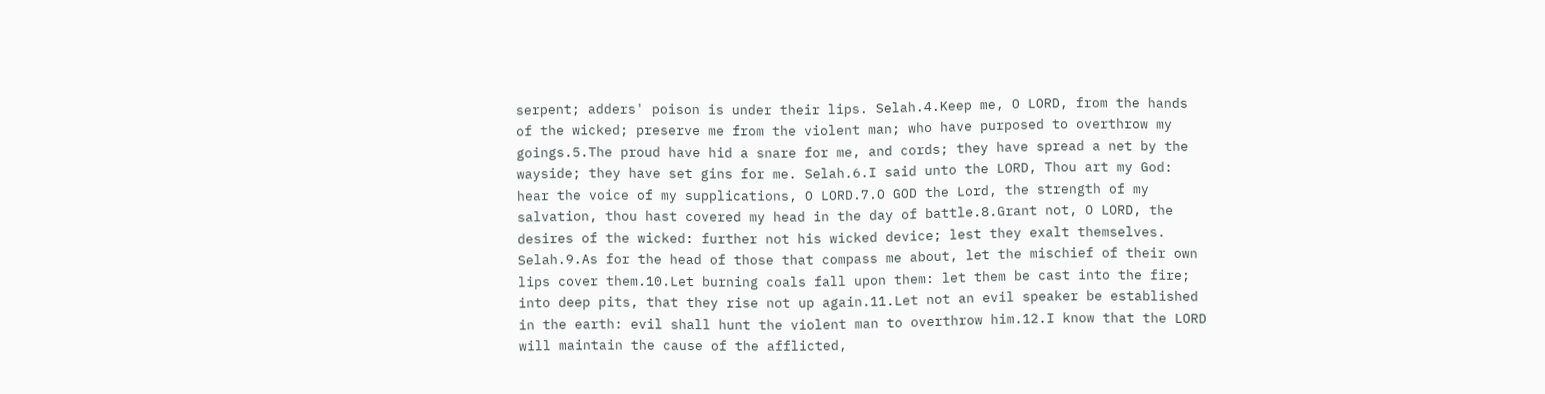serpent; adders' poison is under their lips. Selah.4.Keep me, O LORD, from the hands of the wicked; preserve me from the violent man; who have purposed to overthrow my goings.5.The proud have hid a snare for me, and cords; they have spread a net by the wayside; they have set gins for me. Selah.6.I said unto the LORD, Thou art my God: hear the voice of my supplications, O LORD.7.O GOD the Lord, the strength of my salvation, thou hast covered my head in the day of battle.8.Grant not, O LORD, the desires of the wicked: further not his wicked device; lest they exalt themselves. Selah.9.As for the head of those that compass me about, let the mischief of their own lips cover them.10.Let burning coals fall upon them: let them be cast into the fire; into deep pits, that they rise not up again.11.Let not an evil speaker be established in the earth: evil shall hunt the violent man to overthrow him.12.I know that the LORD will maintain the cause of the afflicted,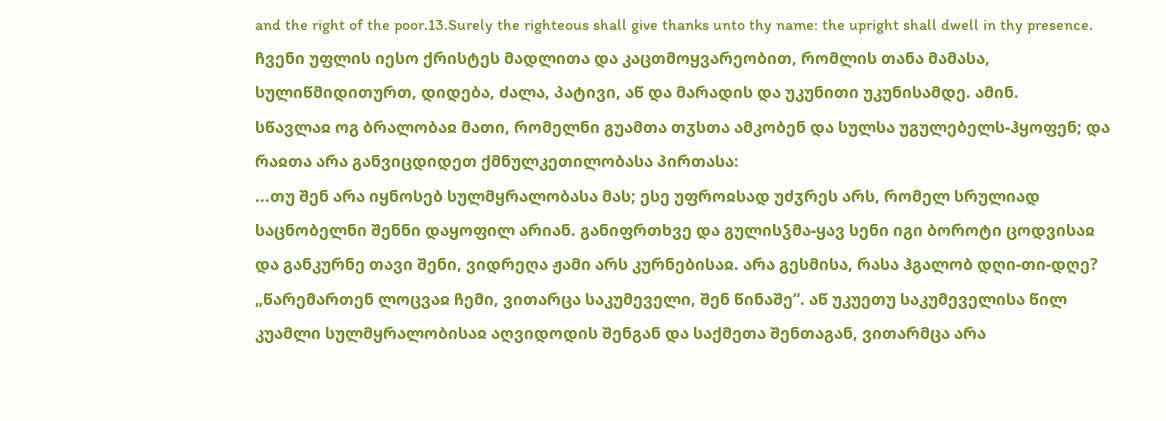and the right of the poor.13.Surely the righteous shall give thanks unto thy name: the upright shall dwell in thy presence.
ჩვენი უფლის იესო ქრისტეს მადლითა და კაცთმოყვარეობით, რომლის თანა მამასა, სულიწმიდითურთ, დიდება, ძალა, პატივი, აწ და მარადის და უკუნითი უკუნისამდე. ამინ.
სწავლაჲ ოგ ბრალობაჲ მათი, რომელნი გუამთა თჳსთა ამკობენ და სულსა უგულებელს-ჰყოფენ; და რაჲთა არა განვიცდიდეთ ქმნულკეთილობასა პირთასა:
...თუ შენ არა იყნოსებ სულმყრალობასა მას; ესე უფროჲსად უძჳრეს არს, რომელ სრულიად საცნობელნი შენნი დაყოფილ არიან. განიფრთხვე და გულისჴმა-ყავ სენი იგი ბოროტი ცოდვისაჲ და განკურნე თავი შენი, ვიდრეღა ჟამი არს კურნებისაჲ. არა გესმისა, რასა ჰგალობ დღი-თი-დღე? „წარემართენ ლოცვაჲ ჩემი, ვითარცა საკუმეველი, შენ წინაშე“. აწ უკუეთუ საკუმეველისა წილ კუამლი სულმყრალობისაჲ აღვიდოდის შენგან და საქმეთა შენთაგან, ვითარმცა არა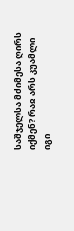საშჯელსა მძიმესა ღირს იქმენ? რაჲ არს კუამლი იგი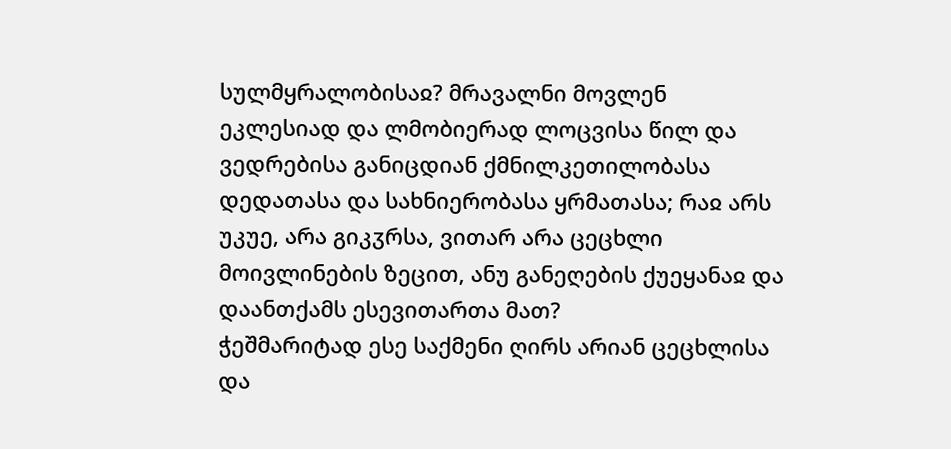სულმყრალობისაჲ? მრავალნი მოვლენ ეკლესიად და ლმობიერად ლოცვისა წილ და ვედრებისა განიცდიან ქმნილკეთილობასა დედათასა და სახნიერობასა ყრმათასა; რაჲ არს უკუე, არა გიკჳრსა, ვითარ არა ცეცხლი მოივლინების ზეცით, ანუ განეღების ქუეყანაჲ და დაანთქამს ესევითართა მათ?
ჭეშმარიტად ესე საქმენი ღირს არიან ცეცხლისა და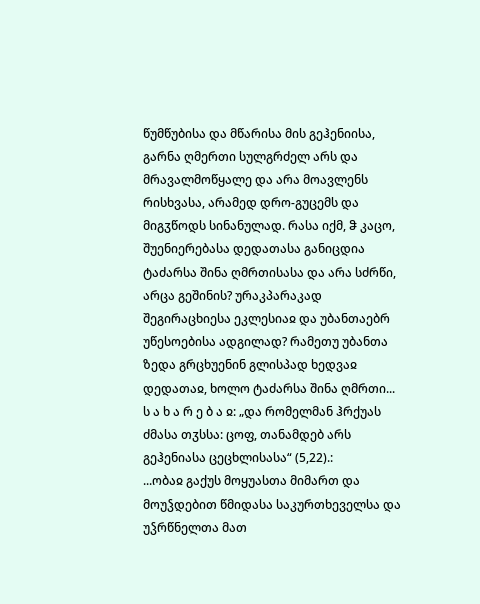წუმწუბისა და მწარისა მის გეჰენიისა, გარნა ღმერთი სულგრძელ არს და მრავალმოწყალე და არა მოავლენს რისხვასა, არამედ დრო-გუცემს და მიგჳწოდს სინანულად. რასა იქმ, ჵ კაცო, შუენიერებასა დედათასა განიცდია ტაძარსა შინა ღმრთისასა და არა სძრწი, არცა გეშინის? ურაკპარაკად შეგირაცხიესა ეკლესიაჲ და უბანთაებრ უწესოებისა ადგილად? რამეთუ უბანთა ზედა გრცხუენინ გლისპად ხედვაჲ დედათაჲ, ხოლო ტაძარსა შინა ღმრთი...
ს ა ხ ა რ ე ბ ა ჲ: „და რომელმან ჰრქუას ძმასა თჳსსა: ცოფ, თანამდებ არს გეჰენიასა ცეცხლისასა“ (5,22).:
...ობაჲ გაქუს მოყუასთა მიმართ და მოუჴდებით წმიდასა საკურთხეველსა და უჴრწნელთა მათ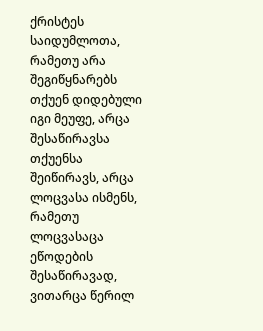ქრისტეს საიდუმლოთა, რამეთუ არა შეგიწყნარებს თქუენ დიდებული იგი მეუფე, არცა შესაწირავსა თქუენსა შეიწირავს, არცა ლოცვასა ისმენს, რამეთუ ლოცვასაცა ეწოდების შესაწირავად, ვითარცა წერილ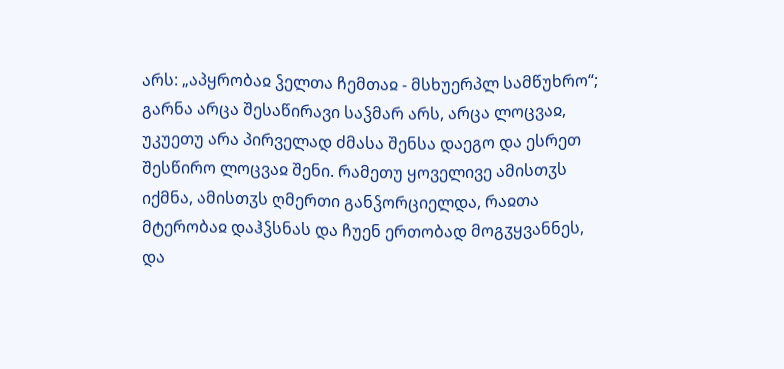არს: „აპყრობაჲ ჴელთა ჩემთაჲ - მსხუერპლ სამწუხრო“; გარნა არცა შესაწირავი საჴმარ არს, არცა ლოცვაჲ, უკუეთუ არა პირველად ძმასა შენსა დაეგო და ესრეთ შესწირო ლოცვაჲ შენი. რამეთუ ყოველივე ამისთჳს იქმნა, ამისთჳს ღმერთი განჴორციელდა, რაჲთა მტერობაჲ დაჰჴსნას და ჩუენ ერთობად მოგჳყვანნეს, და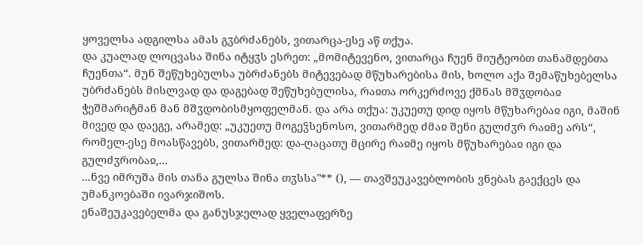ყოველსა ადგილსა ამას გჳბრძანებს, ვითარცა-ესე აწ თქუა.
და კუალად ლოცვასა შინა იტყჳს ესრეთ: „მომიტევენო, ვითარცა ჩუენ მიუტეობთ თანამდებთა ჩუენთა“. მუნ შეწუხებულსა უბრძანებს მიტევებად მწუხარებისა მის, ხოლო აქა შემაწუხებელსა უბრძანებს მისლვად და დაგებად შეწუხებულისა, რაჲთა ორკერძოვე ქმნას მშჳდობაჲ ჭეშმარიტმან მან მშჳდობისმყოფელმან. და არა თქუა: უკუეთუ დიდ იყოს მწუხარებაჲ იგი, მაშინ მივედ და დაეგე, არამედ: „უკუეთუ მოგეჴსენოსო, ვითარმედ ძმაჲ შენი გულძჳრ რაჲმე არს“, რომელ-ესე მოასწავებს, ვითარმედ: და-ღაცათუ მცირე რაჲმე იყოს მწუხარებაჲ იგი და გულძჳრობაჲ,...
...ნვე იმრუშა მის თანა გულსა შინა თჳსსა"** (), — თავშეუკავებლობის ვნებას გაექცეს და უმანკოებაში ივარჯიშოს.
ენაშეუკავებელმა და განუსჯელად ყველაფერზე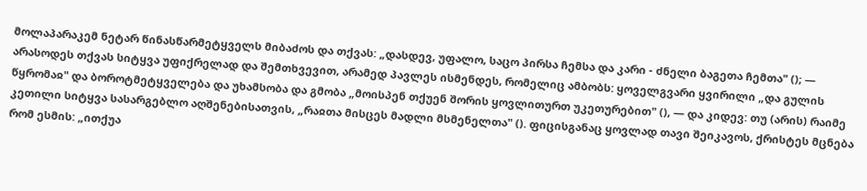მოლაპარაკემ ნეტარ წინასწარმეტყველს მიბაძოს და თქვას: „დასდევ, უფალო, საცო პირსა ჩემსა და კარი - ძნელი ბაგეთა ჩემთა" (); — არასოდეს თქვას სიტყვა უფიქრელად და შემთხვევით, არამედ პავლეს ისმენდეს, რომელიც ამბობს: ყოველგვარი ყვირილი „და გულის წყრომაჲ" და ბოროტმეტყველება და უხამსობა და გმობა „მოისპენ თქუენ შორის ყოვლითურთ უკეთურებით" (), — და კიდევ: თუ (არის) რაიმე კეთილი სიტყვა სასარგებლო აღშენებისათვის, „რაჲთა მისცეს მადლი მსმენელთა" (). ფიცისგანაც ყოვლად თავი შეიკავოს, ქრისტეს მცნება რომ ესმის: „ითქუა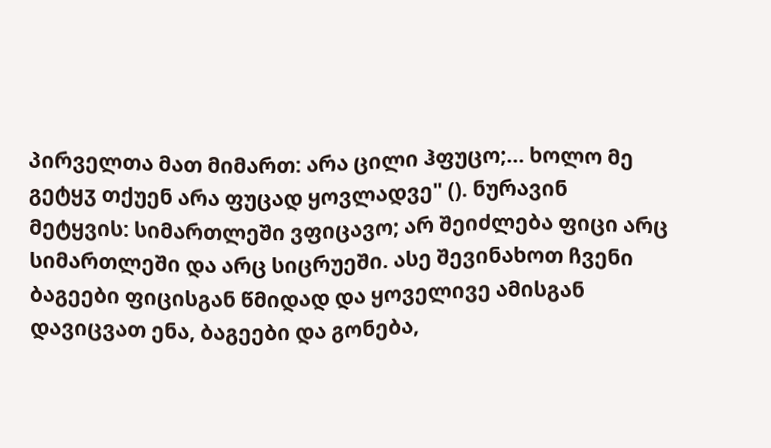პირველთა მათ მიმართ: არა ცილი ჰფუცო;... ხოლო მე გეტყჳ თქუენ არა ფუცად ყოვლადვე" (). ნურავინ მეტყვის: სიმართლეში ვფიცავო; არ შეიძლება ფიცი არც სიმართლეში და არც სიცრუეში. ასე შევინახოთ ჩვენი ბაგეები ფიცისგან წმიდად და ყოველივე ამისგან დავიცვათ ენა, ბაგეები და გონება,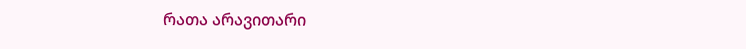რათა არავითარი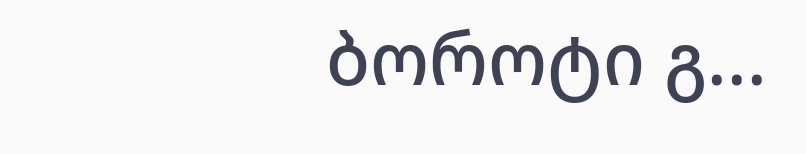ბოროტი გ...